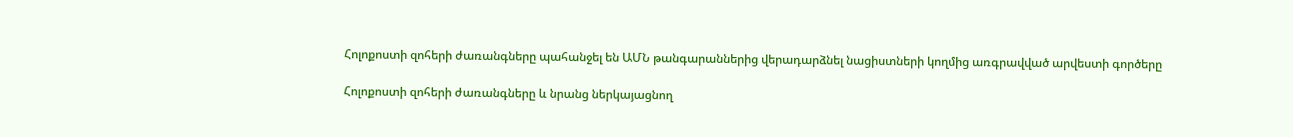Հոլոքոստի զոհերի ժառանգները պահանջել են ԱՄՆ թանգարաններից վերադարձնել նացիստների կողմից առգրավված արվեստի գործերը

Հոլոքոստի զոհերի ժառանգները և նրանց ներկայացնող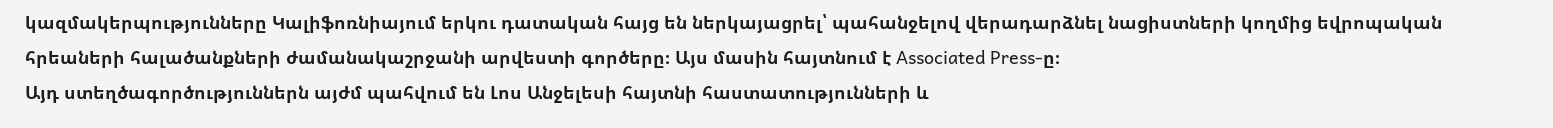կազմակերպությունները Կալիֆոռնիայում երկու դատական հայց են ներկայացրել՝ պահանջելով վերադարձնել նացիստների կողմից եվրոպական հրեաների հալածանքների ժամանակաշրջանի արվեստի գործերը։ Այս մասին հայտնում է Associated Press-ը։
Այդ ստեղծագործություններն այժմ պահվում են Լոս Անջելեսի հայտնի հաստատությունների և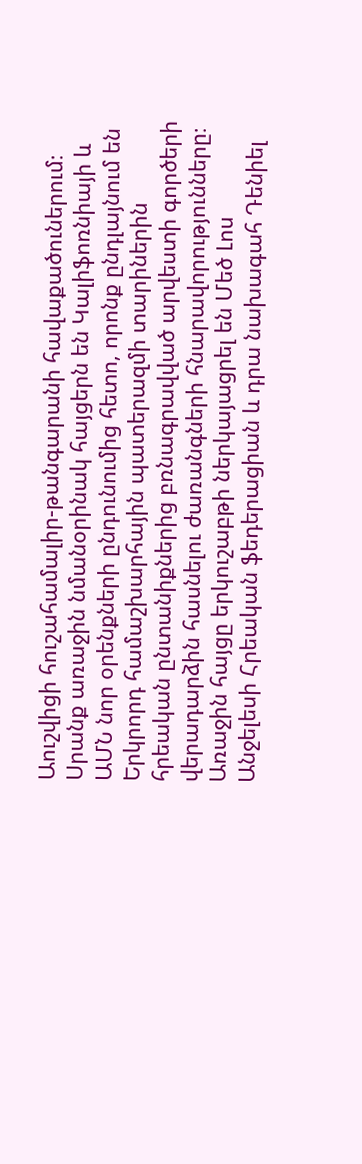Աուշվիցի հուշահամալիր-թանգարանի հավաքածուներում։
Սրանք առաջին նմանօրինակ հայցերն են Կալիֆոռնիայի և ԱՄՆ նոր օրենքների ընդունումից հետո, որոնք ընդլայնում են Երկրորդ համաշխարհային պատերազմի տարիներին հրեական ընտանիքներից բռնագրավված արվեստի գործերի վերադարձին հասնելու ժառանգների հնարավորությունները։
Առաջին հայցը երկուշաբթի ներկայացրել են Մեծ Լոս Անջելեսի Հրեական ֆեդերացիան և դրա նախագահ Դենիել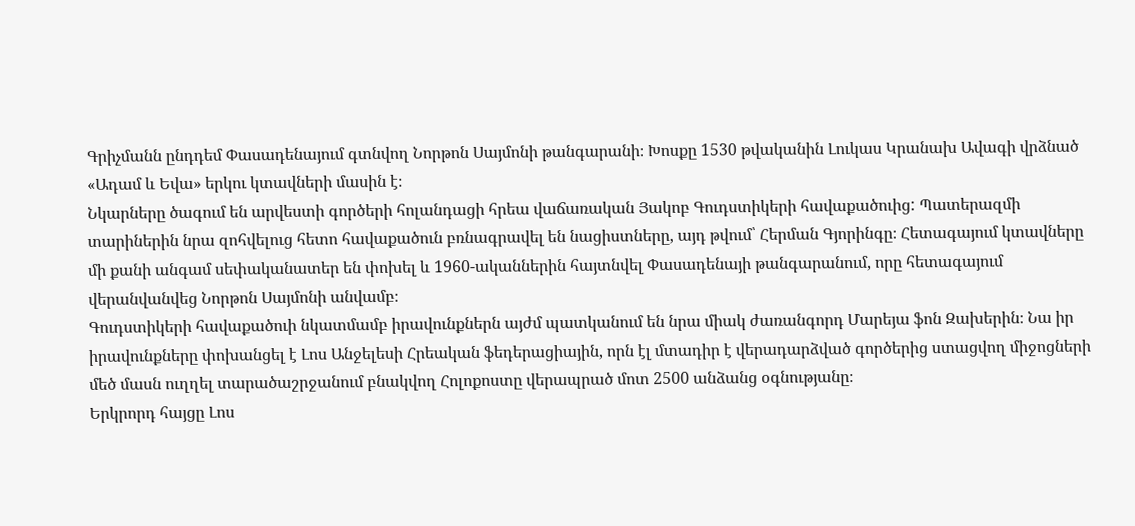Գրիչմանն ընդդեմ Փասադենայում գտնվող Նորթոն Սայմոնի թանգարանի։ Խոսքը 1530 թվականին Լուկաս Կրանախ Ավագի վրձնած «Ադամ և Եվա» երկու կտավների մասին է։
Նկարները ծագում են արվեստի գործերի հոլանդացի հրեա վաճառական Յակոբ Գուդստիկերի հավաքածուից: Պատերազմի տարիներին նրա զոհվելուց հետո հավաքածուն բռնագրավել են նացիստները, այդ թվում՝ Հերման Գյորինգը։ Հետագայում կտավները մի քանի անգամ սեփականատեր են փոխել և 1960-ականներին հայտնվել Փասադենայի թանգարանում, որը հետագայում վերանվանվեց Նորթոն Սայմոնի անվամբ։
Գուդստիկերի հավաքածուի նկատմամբ իրավունքներն այժմ պատկանում են նրա միակ ժառանգորդ Մարեյա ֆոն Զախերին։ Նա իր իրավունքները փոխանցել է Լոս Անջելեսի Հրեական ֆեդերացիային, որն էլ մտադիր է վերադարձված գործերից ստացվող միջոցների մեծ մասն ուղղել տարածաշրջանում բնակվող Հոլոքոստը վերապրած մոտ 2500 անձանց օգնությանը։
Երկրորդ հայցը Լոս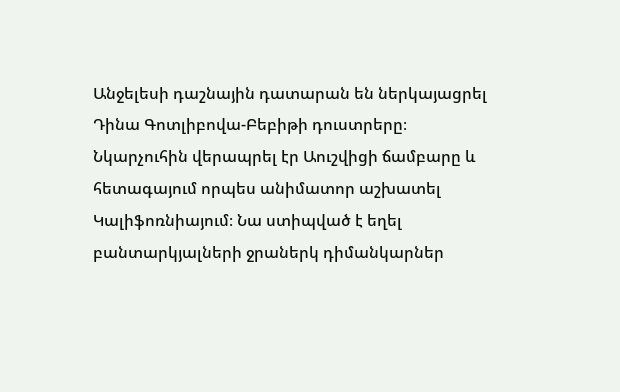Անջելեսի դաշնային դատարան են ներկայացրել Դինա Գոտլիբովա-Բեբիթի դուստրերը։ Նկարչուհին վերապրել էր Աուշվիցի ճամբարը և հետագայում որպես անիմատոր աշխատել Կալիֆոռնիայում։ Նա ստիպված է եղել բանտարկյալների ջրաներկ դիմանկարներ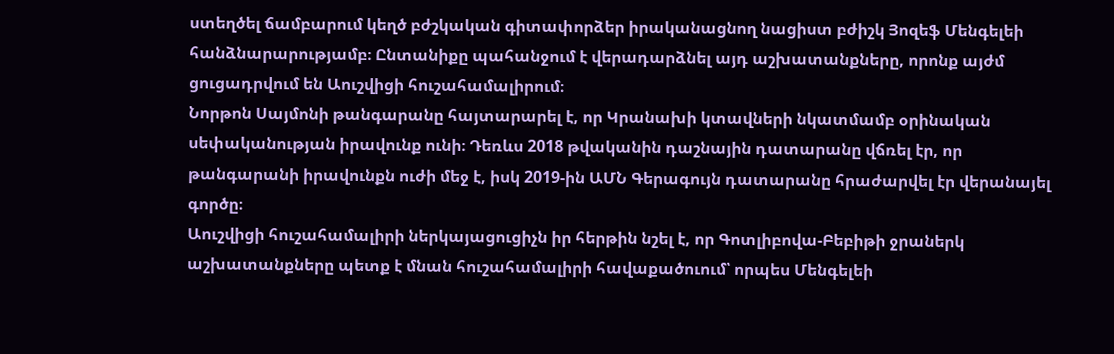ստեղծել ճամբարում կեղծ բժշկական գիտափորձեր իրականացնող նացիստ բժիշկ Յոզեֆ Մենգելեի հանձնարարությամբ։ Ընտանիքը պահանջում է վերադարձնել այդ աշխատանքները, որոնք այժմ ցուցադրվում են Աուշվիցի հուշահամալիրում։
Նորթոն Սայմոնի թանգարանը հայտարարել է, որ Կրանախի կտավների նկատմամբ օրինական սեփականության իրավունք ունի։ Դեռևս 2018 թվականին դաշնային դատարանը վճռել էր, որ թանգարանի իրավունքն ուժի մեջ է, իսկ 2019-ին ԱՄՆ Գերագույն դատարանը հրաժարվել էր վերանայել գործը։
Աուշվիցի հուշահամալիրի ներկայացուցիչն իր հերթին նշել է, որ Գոտլիբովա-Բեբիթի ջրաներկ աշխատանքները պետք է մնան հուշահամալիրի հավաքածուում՝ որպես Մենգելեի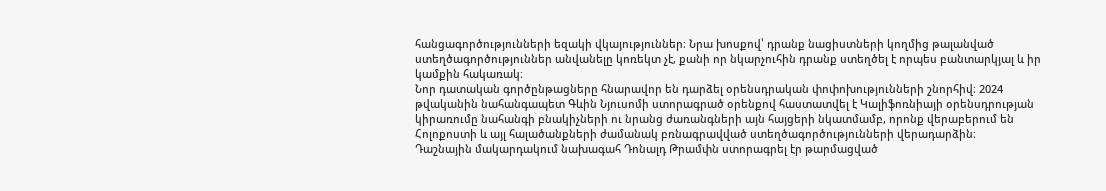հանցագործությունների եզակի վկայություններ։ Նրա խոսքով՝ դրանք նացիստների կողմից թալանված ստեղծագործություններ անվանելը կոռեկտ չէ, քանի որ նկարչուհին դրանք ստեղծել է որպես բանտարկյալ և իր կամքին հակառակ։
Նոր դատական գործընթացները հնարավոր են դարձել օրենսդրական փոփոխությունների շնորհիվ։ 2024 թվականին նահանգապետ Գևին Նյուսոմի ստորագրած օրենքով հաստատվել է Կալիֆոռնիայի օրենսդրության կիրառումը նահանգի բնակիչների ու նրանց ժառանգների այն հայցերի նկատմամբ, որոնք վերաբերում են Հոլոքոստի և այլ հալածանքների ժամանակ բռնագրավված ստեղծագործությունների վերադարձին։
Դաշնային մակարդակում նախագահ Դոնալդ Թրամփն ստորագրել էր թարմացված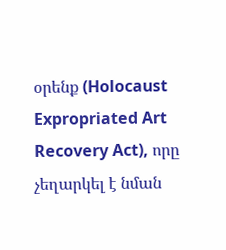օրենք (Holocaust Expropriated Art Recovery Act), որը չեղարկել է նման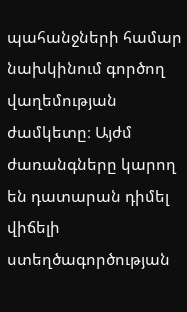պահանջների համար նախկինում գործող վաղեմության ժամկետը։ Այժմ ժառանգները կարող են դատարան դիմել վիճելի ստեղծագործության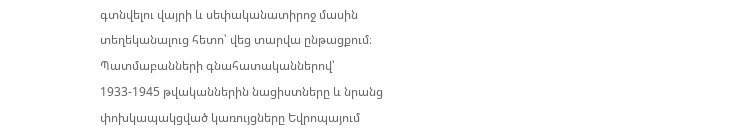գտնվելու վայրի և սեփականատիրոջ մասին տեղեկանալուց հետո՝ վեց տարվա ընթացքում։
Պատմաբանների գնահատականներով՝ 1933-1945 թվականներին նացիստները և նրանց փոխկապակցված կառույցները Եվրոպայում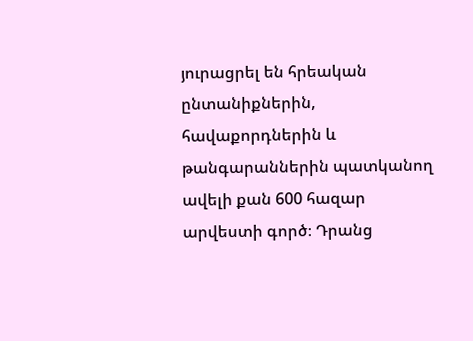յուրացրել են հրեական ընտանիքներին, հավաքորդներին և թանգարաններին պատկանող ավելի քան 600 հազար արվեստի գործ։ Դրանց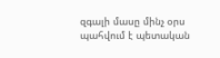զգալի մասը մինչ օրս պահվում է պետական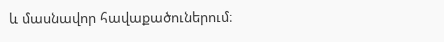և մասնավոր հավաքածուներում։